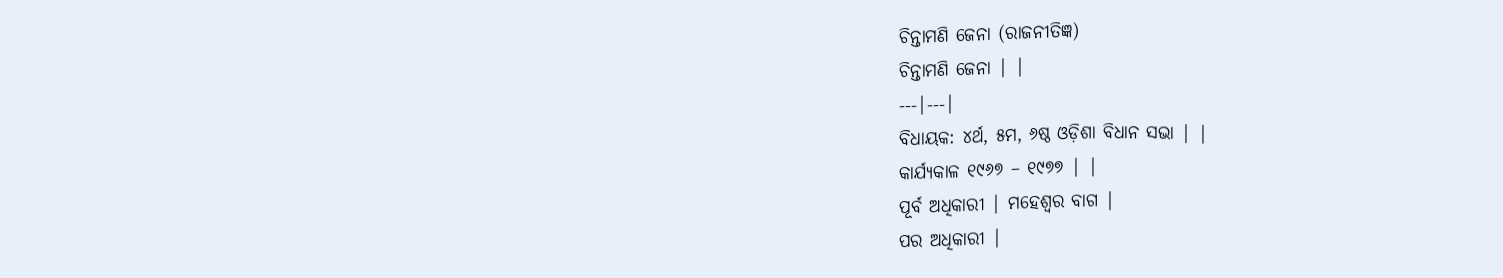ଚିନ୍ତାମଣି ଜେନା (ରାଜନୀତିଜ୍ଞ)
ଚିନ୍ତାମଣି ଜେନା | |
---|---|
ବିଧାୟକ: ୪ର୍ଥ, ୫ମ, ୬ଷ୍ଠ ଓଡ଼ିଶା ବିଧାନ ସଭା | |
କାର୍ଯ୍ୟକାଳ ୧୯୬୭ – ୧୯୭୭ | |
ପୂର୍ବ ଅଧିକାରୀ | ମହେଶ୍ୱର ବାଗ |
ପର ଅଧିକାରୀ |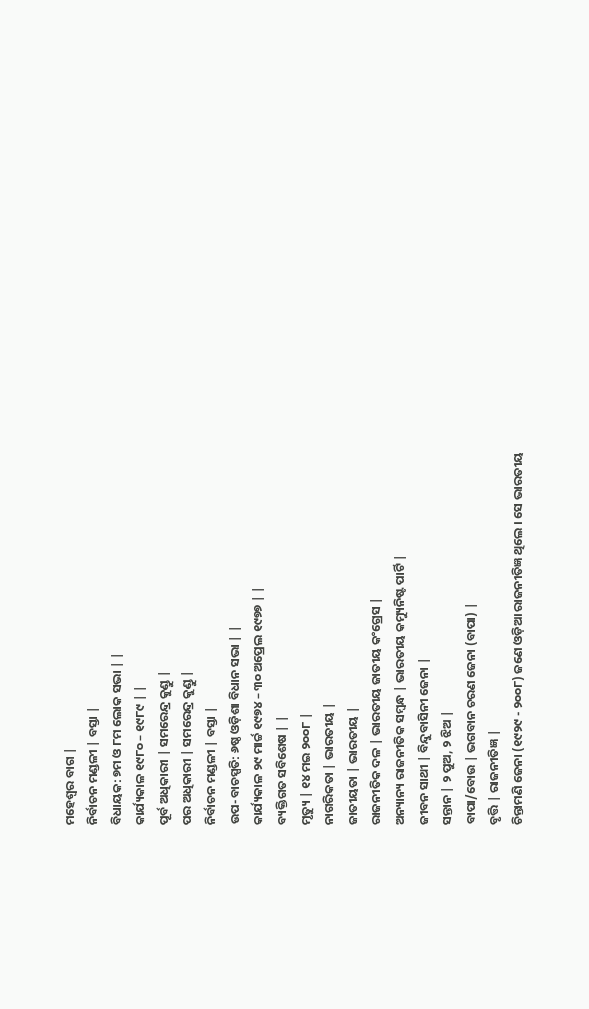ମହେଶ୍ୱର ବାଗ |
ନିର୍ବାଚନ ମଣ୍ଡଳୀ | ବସ୍ତା |
ବିଧାୟକ: ୭ମ ଓ ୮ମ ଲୋକ ସଭା | |
କାର୍ଯ୍ୟକାଳ ୧୯୮୦ – ୧୯୮୯ | |
ପୂର୍ବ ଅଧିକାରୀ | ସମରେନ୍ଦ୍ର କୁଣ୍ଡୁ |
ପର ଅଧିକାରୀ | ସମରେନ୍ଦ୍ର କୁଣ୍ଡୁ |
ନିର୍ବାଚନ ମଣ୍ଡଳୀ | ବସ୍ତା |
ଉପ-ବାଚସ୍ପତି: ୬ଷ୍ଠ ଓଡ଼ିଶା ବିଧାନ ସଭା | |
କାର୍ଯ୍ୟକାଳ ୨୯ ମାର୍ଚ୍ଚ ୧୯୭୪ – ୩୦ ଅପ୍ରେଲ ୧୯୭୭ | |
ବ୍ୟକ୍ତିଗତ ସବିଶେଷ | |
ମୃତ୍ୟୁ | ୧୪ ମଇ ୨୦୦୮ |
ନାଗରିକତା | ଭାରତୀୟ |
ଜାତୀୟତା | ଭାରତୀୟ |
ରାଜନୀତିକ ଦଳ | ଭାରତୀୟ ଜାତୀୟ କଂଗ୍ରେସ |
ଅନ୍ୟାନ୍ୟ ରାଜନୀତିକ ସମ୍ବନ୍ଧ | ଭାରତୀୟ କମ୍ୟୁନିଷ୍ଟ ପାର୍ଟି |
ଜୀବନ ସାଥୀ | ବିନ୍ଦୁବାସିନୀ ଜେନା |
ସନ୍ତାନ | ୨ ପୁଅ, ୨ ଝିଅ |
ବାପା/ବୋଉ | ଭଗବାନ ଚରଣ ଜେନା (ବାପା) |
ବୃତ୍ତି | ରାଜନୀତିଜ୍ଞ |
ଚିନ୍ତାମଣି ଜେନା (୧୯୨୯ - ୨୦୦୮) ଜଣେ ଓଡ଼ିଆ ରାଜନୀତିଜ୍ଞ ଥିଲେ । ସେ ଭାରତୀୟ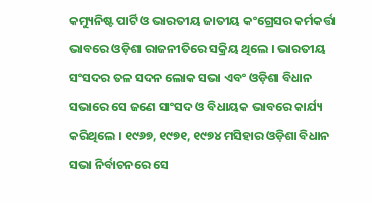କମ୍ୟୁନିଷ୍ଟ ପାର୍ଟି ଓ ଭାରତୀୟ ଜାତୀୟ କଂଗ୍ରେସର କର୍ମକର୍ତ୍ତା ଭାବରେ ଓଡ଼ିଶା ରାଜନୀତିରେ ସକ୍ରିୟ ଥିଲେ । ଭାରତୀୟ ସଂସଦର ତଳ ସଦନ ଲୋକ ସଭା ଏବଂ ଓଡ଼ିଶା ବିଧାନ ସଭାରେ ସେ ଜଣେ ସାଂସଦ ଓ ବିଧାୟକ ଭାବରେ କାର୍ଯ୍ୟ କରିଥିଲେ । ୧୯୬୭, ୧୯୭୧, ୧୯୭୪ ମସିହାର ଓଡ଼ିଶା ବିଧାନ ସଭା ନିର୍ବାଚନରେ ସେ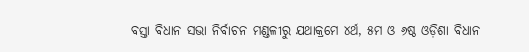ବସ୍ତା ବିଧାନ ସଭା ନିର୍ବାଚନ ମଣ୍ଡଳୀରୁ ଯଥାକ୍ରମେ ୪ର୍ଥ, ୫ମ ଓ ୬ଷ୍ଠ ଓଡ଼ିଶା ବିଧାନ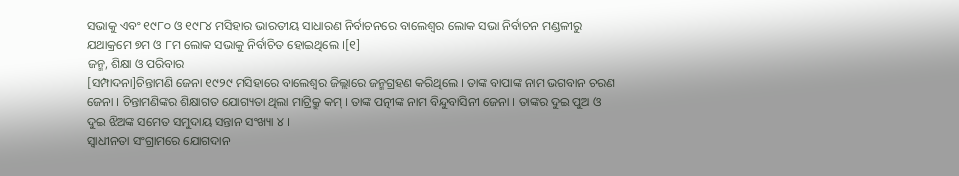ସଭାକୁ ଏବଂ ୧୯୮୦ ଓ ୧୯୮୪ ମସିହାର ଭାରତୀୟ ସାଧାରଣ ନିର୍ବାଚନରେ ବାଲେଶ୍ୱର ଲୋକ ସଭା ନିର୍ବାଚନ ମଣ୍ଡଳୀରୁ ଯଥାକ୍ରମେ ୭ମ ଓ ୮ମ ଲୋକ ସଭାକୁ ନିର୍ବାଚିତ ହୋଇଥିଲେ ।[୧]
ଜନ୍ମ, ଶିକ୍ଷା ଓ ପରିବାର
[ସମ୍ପାଦନା]ଚିନ୍ତାମଣି ଜେନା ୧୯୨୯ ମସିହାରେ ବାଲେଶ୍ୱର ଜିଲ୍ଲାରେ ଜନ୍ମଗ୍ରହଣ କରିଥିଲେ । ତାଙ୍କ ବାପାଙ୍କ ନାମ ଭଗବାନ ଚରଣ ଜେନା । ଚିନ୍ତାମଣିଙ୍କର ଶିକ୍ଷାଗତ ଯୋଗ୍ୟତା ଥିଲା ମାଟ୍ରିକ୍ରୁ କମ୍ । ତାଙ୍କ ପତ୍ନୀଙ୍କ ନାମ ବିନ୍ଦୁବାସିନୀ ଜେନା । ତାଙ୍କର ଦୁଇ ପୁଅ ଓ ଦୁଇ ଝିଅଙ୍କ ସମେତ ସମୁଦାୟ ସନ୍ତାନ ସଂଖ୍ୟା ୪ ।
ସ୍ୱାଧୀନତା ସଂଗ୍ରାମରେ ଯୋଗଦାନ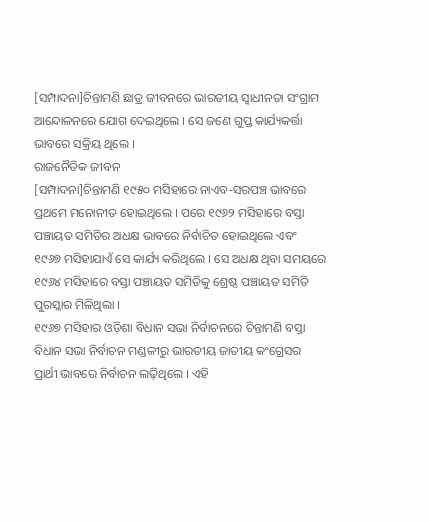[ସମ୍ପାଦନା]ଚିନ୍ତାମଣି ଛାତ୍ର ଜୀବନରେ ଭାରତୀୟ ସ୍ୱାଧୀନତା ସଂଗ୍ରାମ ଆନ୍ଦୋଳନରେ ଯୋଗ ଦେଇଥିଲେ । ସେ ଜଣେ ଗୁପ୍ତ କାର୍ଯ୍ୟକର୍ତ୍ତା ଭାବରେ ସକ୍ରିୟ ଥିଲେ ।
ରାଜନୈତିକ ଜୀବନ
[ସମ୍ପାଦନା]ଚିନ୍ତାମଣି ୧୯୫୦ ମସିହାରେ ନାଏବ-ସରପଞ୍ଚ ଭାବରେ ପ୍ରଥମେ ମନୋନୀତ ହୋଇଥିଲେ । ପରେ ୧୯୬୨ ମସିହାରେ ବସ୍ତା ପଞ୍ଚାୟତ ସମିତିର ଅଧକ୍ଷ ଭାବରେ ନିର୍ବାଚିତ ହୋଇଥିଲେ ଏବଂ ୧୯୬୭ ମସିହାଯାଏଁ ସେ କାର୍ଯ୍ୟ କରିଥିଲେ । ସେ ଅଧକ୍ଷ ଥିବା ସମୟରେ ୧୯୬୪ ମସିହାରେ ବସ୍ତା ପଞ୍ଚାୟତ ସମିତିକୁ ଶ୍ରେଷ୍ଠ ପଞ୍ଚାୟତ ସମିତି ପୁରସ୍କାର ମିଳିଥିଲା ।
୧୯୬୭ ମସିହାର ଓଡ଼ିଶା ବିଧାନ ସଭା ନିର୍ବାଚନରେ ଚିନ୍ତାମଣି ବସ୍ତା ବିଧାନ ସଭା ନିର୍ବାଚନ ମଣ୍ଡଳୀରୁ ଭାରତୀୟ ଜାତୀୟ କଂଗ୍ରେସର ପ୍ରାର୍ଥୀ ଭାବରେ ନିର୍ବାଚନ ଲଢ଼ିଥିଲେ । ଏହି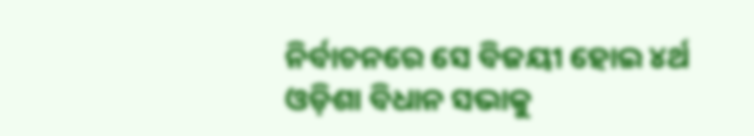ନିର୍ବାଚନରେ ସେ ବିଜୟୀ ହୋଇ ୪ର୍ଥ ଓଡ଼ିଶା ବିଧାନ ସଭାକୁ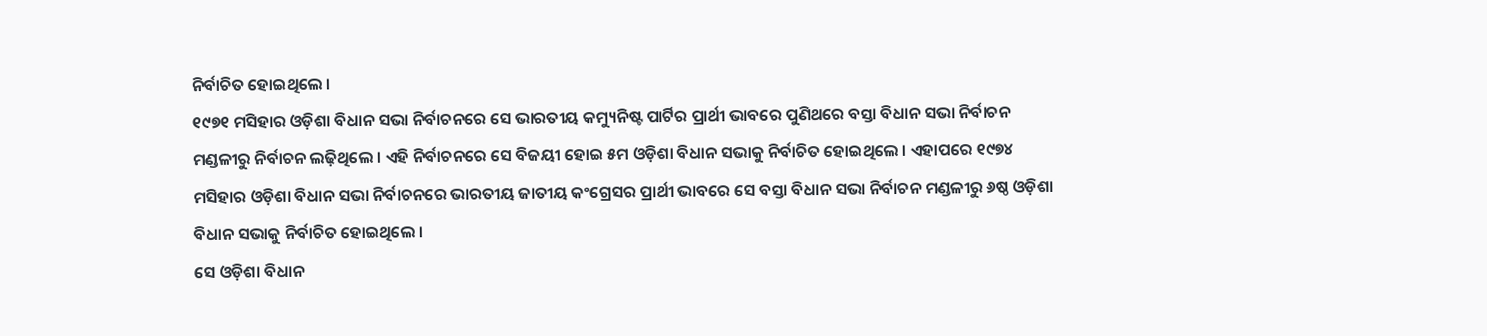ନିର୍ବାଚିତ ହୋଇଥିଲେ ।
୧୯୭୧ ମସିହାର ଓଡ଼ିଶା ବିଧାନ ସଭା ନିର୍ବାଚନରେ ସେ ଭାରତୀୟ କମ୍ୟୁନିଷ୍ଟ ପାର୍ଟିର ପ୍ରାର୍ଥୀ ଭାବରେ ପୁଣିଥରେ ବସ୍ତା ବିଧାନ ସଭା ନିର୍ବାଚନ ମଣ୍ଡଳୀରୁ ନିର୍ବାଚନ ଲଢ଼ିଥିଲେ । ଏହି ନିର୍ବାଚନରେ ସେ ବିଜୟୀ ହୋଇ ୫ମ ଓଡ଼ିଶା ବିଧାନ ସଭାକୁ ନିର୍ବାଚିତ ହୋଇଥିଲେ । ଏହାପରେ ୧୯୭୪ ମସିହାର ଓଡ଼ିଶା ବିଧାନ ସଭା ନିର୍ବାଚନରେ ଭାରତୀୟ ଜାତୀୟ କଂଗ୍ରେସର ପ୍ରାର୍ଥୀ ଭାବରେ ସେ ବସ୍ତା ବିଧାନ ସଭା ନିର୍ବାଚନ ମଣ୍ଡଳୀରୁ ୬ଷ୍ଠ ଓଡ଼ିଶା ବିଧାନ ସଭାକୁ ନିର୍ବାଚିତ ହୋଇଥିଲେ ।
ସେ ଓଡ଼ିଶା ବିଧାନ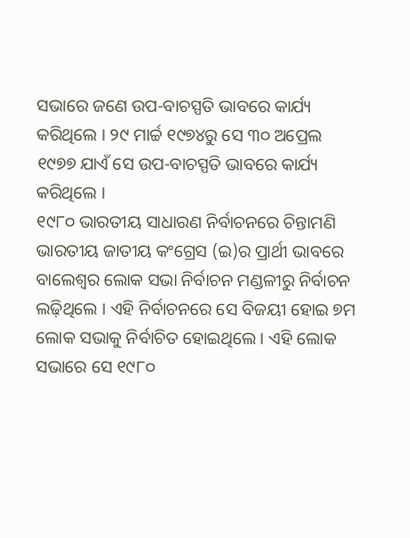ସଭାରେ ଜଣେ ଉପ-ବାଚସ୍ପତି ଭାବରେ କାର୍ଯ୍ୟ କରିଥିଲେ । ୨୯ ମାର୍ଚ୍ଚ ୧୯୭୪ରୁ ସେ ୩୦ ଅପ୍ରେଲ ୧୯୭୭ ଯାଏଁ ସେ ଉପ-ବାଚସ୍ପତି ଭାବରେ କାର୍ଯ୍ୟ କରିଥିଲେ ।
୧୯୮୦ ଭାରତୀୟ ସାଧାରଣ ନିର୍ବାଚନରେ ଚିନ୍ତାମଣି ଭାରତୀୟ ଜାତୀୟ କଂଗ୍ରେସ (ଇ)ର ପ୍ରାର୍ଥୀ ଭାବରେ ବାଲେଶ୍ୱର ଲୋକ ସଭା ନିର୍ବାଚନ ମଣ୍ଡଳୀରୁ ନିର୍ବାଚନ ଲଢ଼ିଥିଲେ । ଏହି ନିର୍ବାଚନରେ ସେ ବିଜୟୀ ହୋଇ ୭ମ ଲୋକ ସଭାକୁ ନିର୍ବାଚିତ ହୋଇଥିଲେ । ଏହି ଲୋକ ସଭାରେ ସେ ୧୯୮୦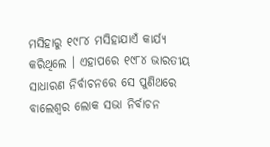ମସିହାରୁ ୧୯୮୪ ମସିହାଯାଏଁ କାର୍ଯ୍ୟ କରିଥିଲେ । ଏହାପରେ ୧୯୮୪ ଭାରତୀୟ ସାଧାରଣ ନିର୍ବାଚନରେ ସେ ପୁଣିଥରେ ବାଲେଶ୍ୱର ଲୋକ ସଭା ନିର୍ବାଚନ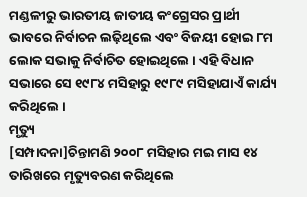ମଣ୍ଡଳୀରୁ ଭାରତୀୟ ଜାତୀୟ କଂଗ୍ରେସର ପ୍ରାର୍ଥୀ ଭାବରେ ନିର୍ବାଚନ ଲଢ଼ିଥିଲେ ଏବଂ ବିଜୟୀ ହୋଇ ୮ମ ଲୋକ ସଭାକୁ ନିର୍ବାଚିତ ହୋଇଥିଲେ । ଏହି ବିଧାନ ସଭାରେ ସେ ୧୯୮୪ ମସିହାରୁ ୧୯୮୯ ମସିହାଯାଏଁ କାର୍ଯ୍ୟ କରିଥିଲେ ।
ମୃତ୍ୟୁ
[ସମ୍ପାଦନା]ଚିନ୍ତାମଣି ୨୦୦୮ ମସିହାର ମଇ ମାସ ୧୪ ତାରିଖରେ ମୃତ୍ୟୁବରଣ କରିଥିଲେ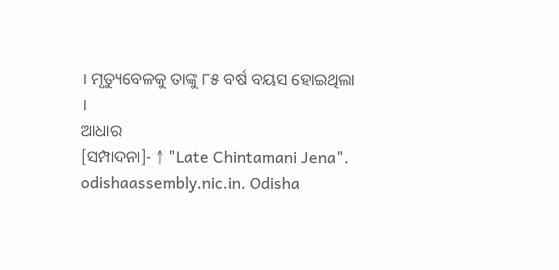। ମୃତ୍ୟୁବେଳକୁ ତାଙ୍କୁ ୮୫ ବର୍ଷ ବୟସ ହୋଇଥିଲା ।
ଆଧାର
[ସମ୍ପାଦନା]- ↑ "Late Chintamani Jena". odishaassembly.nic.in. Odisha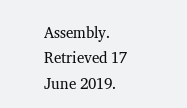Assembly. Retrieved 17 June 2019.